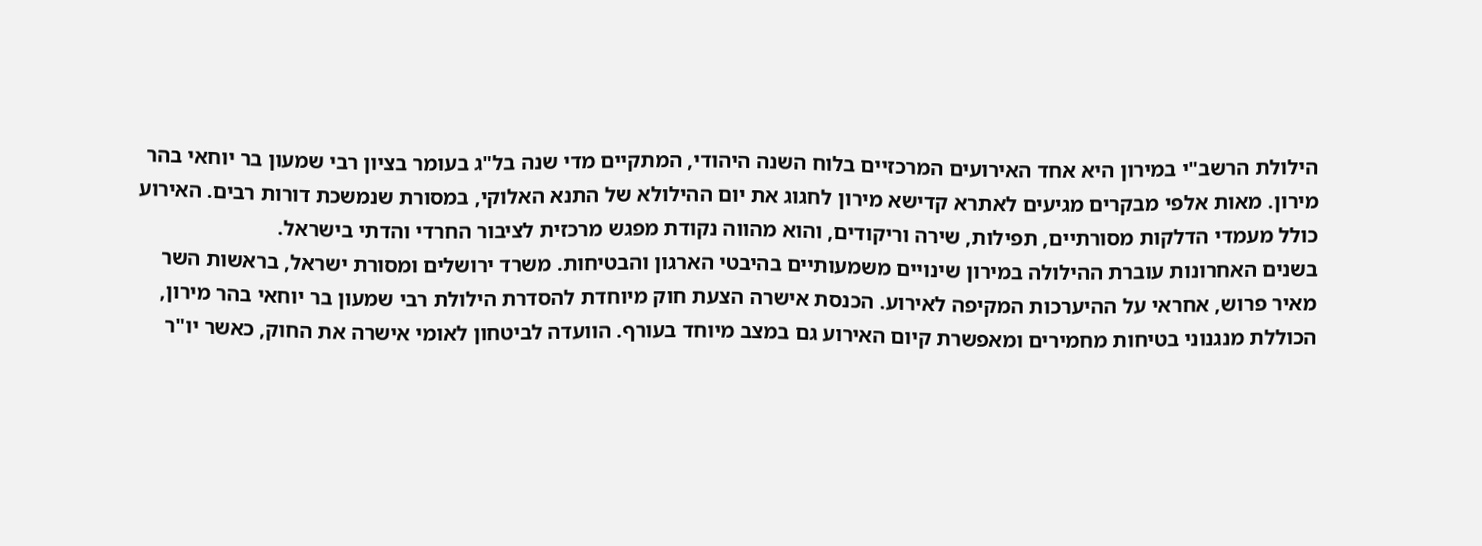הילולת הרשב"י במירון היא אחד האירועים המרכזיים בלוח השנה היהודי, המתקיים מדי שנה בל"ג בעומר בציון רבי שמעון בר יוחאי בהר מירון. מאות אלפי מבקרים מגיעים לאתרא קדישא מירון לחגוג את יום ההילולא של התנא האלוקי, במסורת שנמשכת דורות רבים. האירוע כולל מעמדי הדלקות מסורתיים, תפילות, שירה וריקודים, והוא מהווה נקודת מפגש מרכזית לציבור החרדי והדתי בישראל.
בשנים האחרונות עוברת ההילולה במירון שינויים משמעותיים בהיבטי הארגון והבטיחות. משרד ירושלים ומסורת ישראל, בראשות השר מאיר פרוש, אחראי על ההיערכות המקיפה לאירוע. הכנסת אישרה הצעת חוק מיוחדת להסדרת הילולת רבי שמעון בר יוחאי בהר מירון, הכוללת מנגנוני בטיחות מחמירים ומאפשרת קיום האירוע גם במצב מיוחד בעורף. הוועדה לביטחון לאומי אישרה את החוק, כאשר יו"ר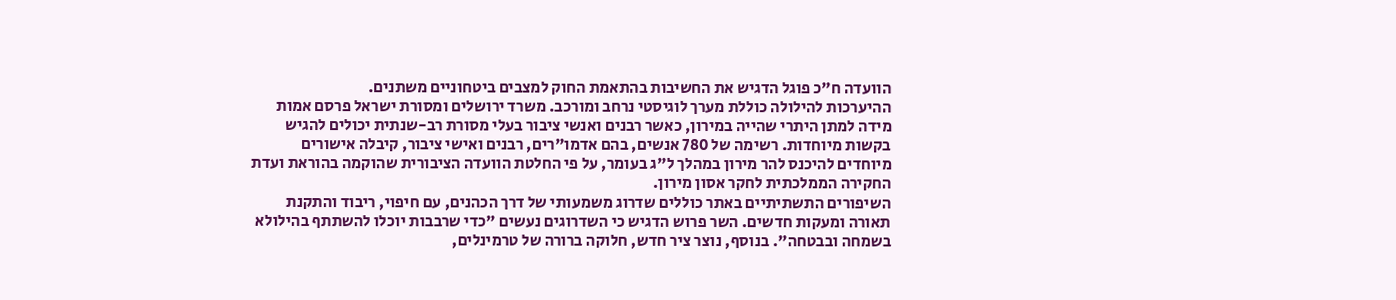הוועדה ח"כ פוגל הדגיש את החשיבות בהתאמת החוק למצבים ביטחוניים משתנים.
ההיערכות להילולה כוללת מערך לוגיסטי נרחב ומורכב. משרד ירושלים ומסורת ישראל פרסם אמות מידה למתן היתרי שהייה במירון, כאשר רבנים ואנשי ציבור בעלי מסורת רב-שנתית יכולים להגיש בקשות מיוחדות. רשימה של 780 אנשים, בהם אדמו"רים, רבנים ואישי ציבור, קיבלה אישורים מיוחדים להיכנס להר מירון במהלך ל"ג בעומר, על פי החלטת הוועדה הציבורית שהוקמה בהוראת ועדת החקירה הממלכתית לחקר אסון מירון.
השיפורים התשתיתיים באתר כוללים שדרוג משמעותי של דרך הכהנים, עם חיפוי, ריבוד והתקנת תאורה ומעקות חדשים. השר פרוש הדגיש כי השדרוגים נעשים "כדי שרבבות יוכלו להשתתף בהילולא בשמחה ובבטחה". בנוסף, נוצר ציר חדש, חלוקה ברורה של טרמינלים,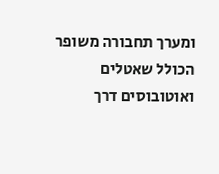ומערך תחבורה משופר הכולל שאטלים ואוטובוסים דרך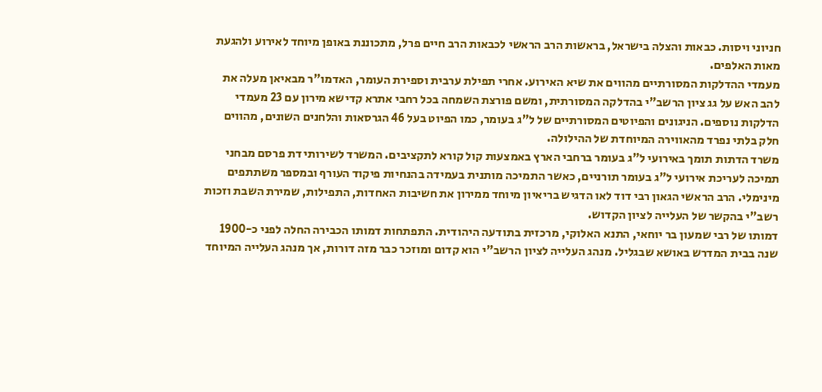חניוני ויסות. כבאות והצלה בישראל, בראשות הרב הראשי לכבאות הרב חיים פרל, מתכוננת באופן מיוחד לאירוע ולהגעת מאות האלפים.
מעמדי ההדלקות המסורתיים מהווים את שיא האירוע. אחרי תפילת ערבית וספירת העומר, האדמו"ר מבאיאן מעלה את להב האש על גג ציון הרשב"י בהדלקה המסורתית, ומשם פורצת השמחה בכל רחבי אתרא קדישא מירון עם 23 מעמדי הדלקות נוספים. הניגונים והפיוטים המסורתיים של ל"ג בעומר, כמו הפיוט בעל 46 הגרסאות והלחנים השונים, מהווים חלק בלתי נפרד מהאווירה המיוחדת של ההילולה.
משרד הדתות תומך באירועי ל"ג בעומר ברחבי הארץ באמצעות קול קורא לתקציבים. המשרד לשירותי דת פרסם מבחני תמיכה לעריכת אירועי ל"ג בעומר תורניים, כאשר התמיכה מותנית בעמידה בהנחיות פיקוד העורף ובמספר משתתפים מינימלי. הרב הראשי הגאון רבי דוד לאו הדגיש בריאיון מיוחד ממירון את חשיבות האחדות, התפילות, שמירת השבת וזכות רשב"י בהקשר של העלייה לציון הקדוש.
דמותו של רבי שמעון בר יוחאי, התנא האלוקי, מרכזית בתודעה היהודית. התפתחות דמותו הכבירה החלה לפני כ-1900 שנה בבית המדרש באושא שבגליל. מנהג העלייה לציון הרשב"י הוא קדום ומוזכר כבר מזה דורות, אך מנהג העלייה המיוחד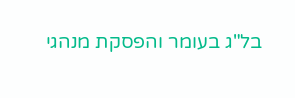בל"ג בעומר והפסקת מנהגי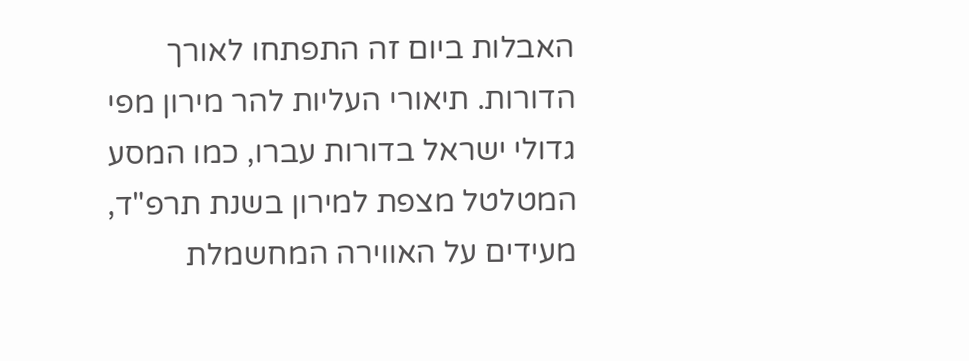האבלות ביום זה התפתחו לאורך הדורות. תיאורי העליות להר מירון מפי גדולי ישראל בדורות עברו, כמו המסע המטלטל מצפת למירון בשנת תרפ"ד, מעידים על האווירה המחשמלת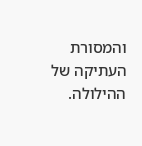והמסורת העתיקה של ההילולה.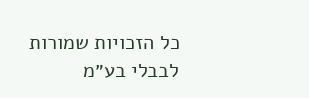כל הזכויות שמורות לבבלי בע״מ